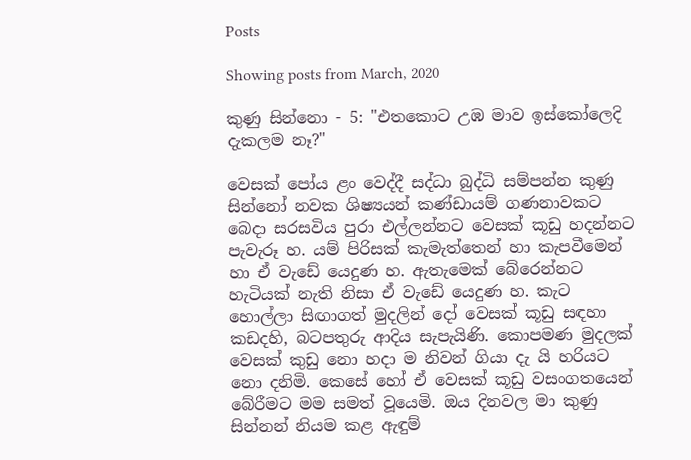Posts

Showing posts from March, 2020

කුණු සින්නො - 5: "එතකොට උඹ මාව ඉස්කෝලෙදි දැකලම නෑ?"

වෙසක් පෝය ළං වෙද්දී සද්ධා බුද්ධි සම්පන්න කුණු සින්නෝ නවක ශිෂ්‍යයන් කණ්ඩායම් ගණනාවකට බෙදා සරසවිය පුරා එල්ලන්නට වෙසක් කූඩු හදන්නට පැවැරූ හ. යම් පිරිසක් කැමැත්තෙන් හා කැපවීමෙන් හා ඒ වැඩේ යෙදුණ හ. ඇතැමෙක් බේරෙන්නට හැටියක් නැති නිසා ඒ වැඩේ යෙදුණ හ. කැට හොල්ලා සිඟාගත් මුදලින් දෝ වෙසක් කූඩු සඳහා කඩදහි, බටපතුරු ආදිය සැපැයිණි. කොපමණ මුදලක් වෙසක් කුඩු නො හදා ම නිවන් ගියා දැ යි හරියට නො දනිමි. කෙසේ හෝ ඒ වෙසක් කූඩු වසංගතයෙන් බේරීමට මම සමත් වූයෙමි. ඔය දිනවල මා කුණු සින්නන් නියම කළ ඇඳුම්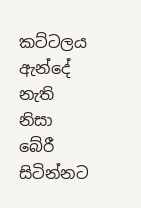කට්ටලය ඇන්දේ නැති නිසා බේරී සිටින්නට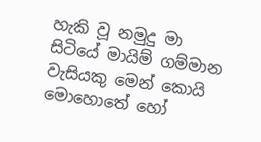හැකි වූ නමුදු මා සිටියේ මායිම් ගම්මාන වැසියකු මෙන් කොයි මොහොතේ හෝ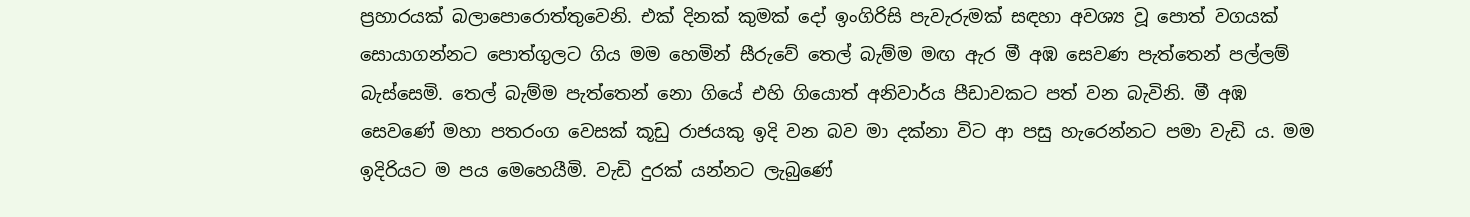ප්‍රහාරයක් බලාපොරොත්තුවෙනි. එක් දිනක් කුමක් දෝ ඉංගිරිසි පැවැරුමක් සඳහා අවශ්‍ය වූ පොත් වගයක් සොයාගන්නට පොත්ගුලට ගිය මම හෙමින් සීරුවේ තෙල් බැම්ම මඟ ඇර මී අඹ සෙවණ පැත්තෙන් පල්ලම් බැස්සෙමි. තෙල් බැම්ම පැත්තෙන් නො ගියේ එහි ගියොත් අනිවාර්ය පීඩාවකට පත් වන බැවිනි. මී අඹ සෙවණේ මහා පතරංග වෙසක් කූඩු රාජයකු ඉදි වන බව මා දක්නා විට ආ පසු හැරෙන්නට පමා වැඩි ය. මම ඉදිරියට ම පය මෙහෙයීමි. වැඩි දුරක් යන්නට ලැබුණේ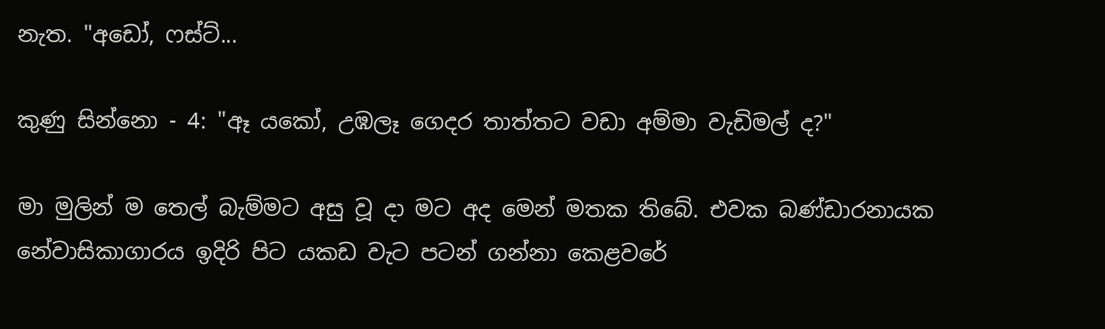නැත. "අඩෝ, ෆස්ට්...

කුණු සින්නො - 4: "ඈ යකෝ, උඹලෑ ගෙදර තාත්තට වඩා අම්මා වැඩිමල් ද?"

මා මුලින් ම තෙල් බැම්මට අසු වූ දා මට අද මෙන් මතක තිබේ. එවක බණ්ඩාරනායක නේවාසිකාගාරය ඉදිරි පිට යකඩ වැට පටන් ගන්නා කෙළවරේ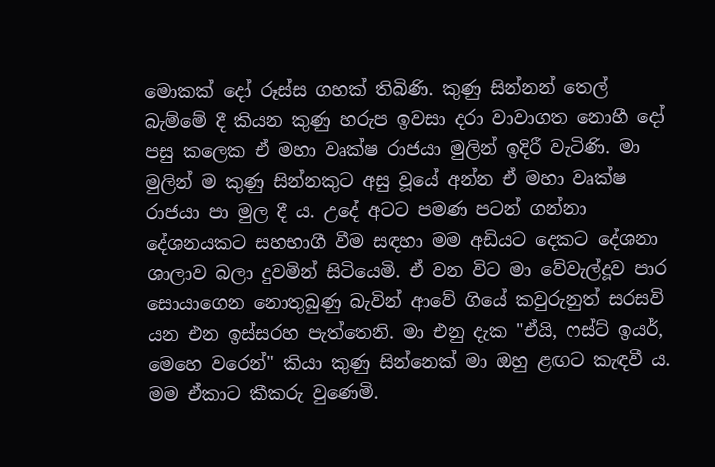මොකක් දෝ රූස්ස ගහක් තිබිණි. කුණු සින්නන් තෙල් බැම්මේ දී කියන කුණු හරුප ඉවසා දරා වාවාගත නොහී දෝ පසු කලෙක ඒ මහා වෘක්ෂ රාජයා මුලින් ඉදිරී වැටිණි. මා මුලින් ම කුණු සින්නකුට අසු වූයේ අන්න ඒ මහා වෘක්ෂ රාජයා පා මුල දී ය. උදේ අටට පමණ පටන් ගන්නා දේශනයකට සහභාගී වීම සඳහා මම අඩියට දෙකට දේශනා ශාලාව බලා දුවමින් සිටියෙමි. ඒ වන විට මා වේවැල්දූව පාර සොයාගෙන නොතුබුණු බැවින් ආවේ ගියේ කවුරුනුත් සරසවි යන එන ඉස්සරහ පැත්තෙනි. මා එනු දැක "ඒයි, ෆස්ට් ඉයර්, මෙහෙ වරෙන්" කියා කුණු සින්නෙක් මා ඔහු ළඟට කැඳවී ය. මම ඒකාට කීකරු වුණෙමි.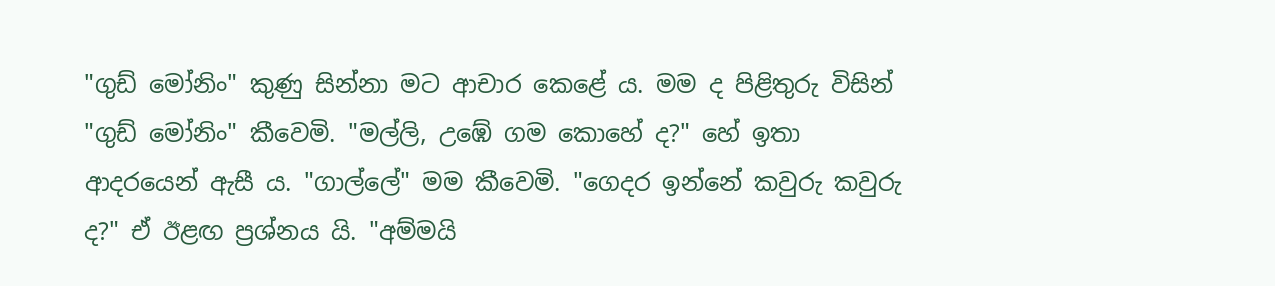"ගුඩ් මෝනිං" කුණු සින්නා මට ආචාර කෙළේ ය. මම ද පිළිතුරු විසින් "ගුඩ් මෝනිං" කීවෙමි. "මල්ලි, උඹේ ගම කොහේ ද?" හේ ඉතා ආදරයෙන් ඇසී ය. "ගාල්ලේ" මම කීවෙමි. "ගෙදර ඉන්නේ කවුරු කවුරු ද?" ඒ ඊළඟ ප්‍රශ්නය යි. "අම්මයි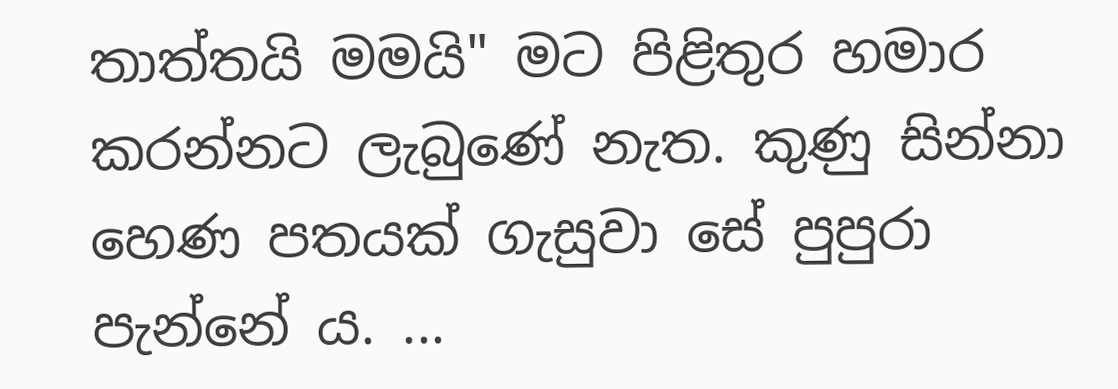තාත්තයි මමයි" මට පිළිතුර හමාර කරන්නට ලැබුණේ නැත. කුණු සින්නා හෙණ පතයක් ගැසුවා සේ පුපුරා පැන්නේ ය. ...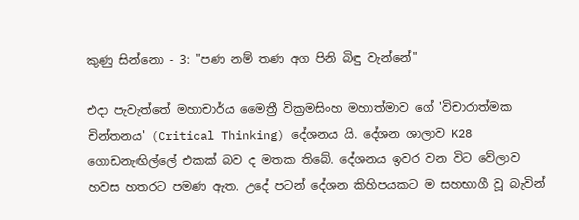කුණු සින්නො - 3: "පණ නම් තණ අග පිනි බිඳු වැන්නේ"

එදා පැවැත්තේ මහාචාර්ය මෛත්‍රී වික්‍රමසිංහ මහාත්මාව ගේ 'විචාරාත්මක චින්තනය' (Critical Thinking) දේශනය යි. දේශන ශාලාව K28 ගොඩනැඟිල්ලේ එකක් බව ද මතක තිබේ. දේශනය ඉවර වන විට වේලාව හවස හතරට පමණ ඇත. උදේ පටන් දේශන කිහිපයකට ම සහභාගී වූ බැවින්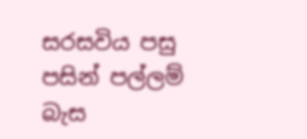සරසවිය පසු පසින් පල්ලම් බැස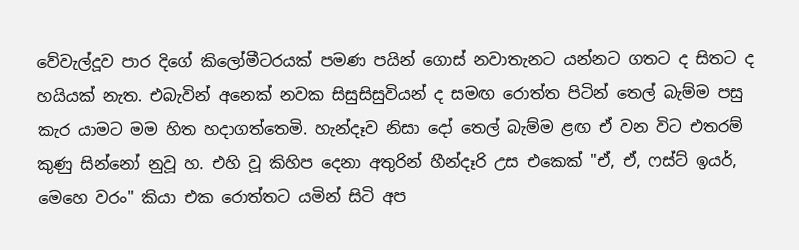වේවැල්දූව පාර දිගේ කිලෝමීටරයක් පමණ පයින් ගොස් නවාතැනට යන්නට ගතට ද සිතට ද හයියක් නැත. එබැවින් අනෙක් නවක සිසුසිසුවියන් ද සමඟ රොත්ත පිටින් තෙල් බැම්ම පසු කැර යාමට මම හිත හදාගත්තෙමි. හැන්දෑව නිසා දෝ තෙල් බැම්ම ළඟ ඒ වන විට එතරම් කුණු සින්නෝ නුවූ හ. එහි වූ කිහිප දෙනා අතුරින් හීන්දෑරි උස එකෙක් "ඒ, ඒ, ෆස්ට් ඉයර්, මෙහෙ වරං" කියා එක රොත්‍තට යමින් සිටි අප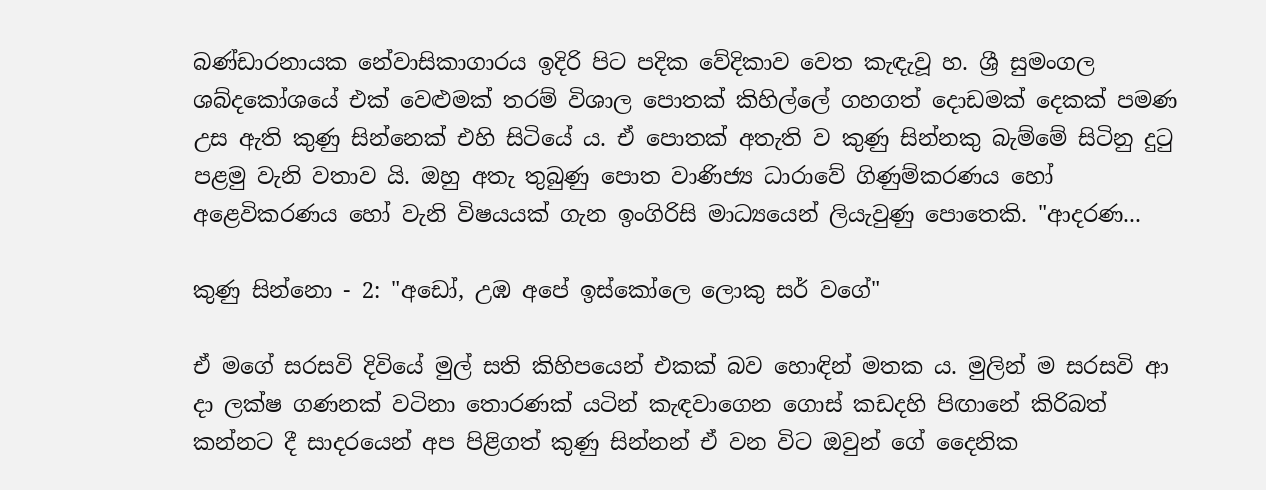බණ්ඩාරනායක නේවාසිකාගාරය ඉදිරි පිට පදික වේදිකාව වෙත කැඳැවූ හ. ශ්‍රී සුමංගල ශබ්දකෝශයේ එක් වෙළුමක් තරම් විශාල පොතක් කිහිල්ලේ ගහගත් දොඩමක් දෙකක් පමණ උස ඇති කුණු සින්නෙක් එහි සිටියේ ය. ඒ පොතක් අතැති ව කුණු සින්නකු බැම්මේ සිටිනු දුටු පළමු වැනි වතාව යි. ඔහු අතැ තුබුණු පොත වාණිජ්‍ය ධාරාවේ ගිණුම්කරණය හෝ අළෙවිකරණය හෝ වැනි විෂයයක් ගැන ඉංගිරිසි මාධ්‍යයෙන් ලියැවුණු පොතෙකි. "ආදරණ...

කුණු සින්නො - 2: "අඩෝ, උඹ අපේ ඉස්කෝලෙ ලොකු සර් වගේ"

ඒ මගේ සරසවි දිවියේ මුල් සති කිහිපයෙන් එකක් බව හොඳින් මතක ය. මුලින් ම සරසවි ආ දා ලක්ෂ ගණනක් වටිනා තොරණක් යටින් කැඳවාගෙන ගොස් කඩදහි පිඟානේ කිරිබත් කන්නට දී සාදරයෙන් අප පිළිගත් කුණු සින්නන් ඒ වන විට ඔවුන් ගේ දෛනික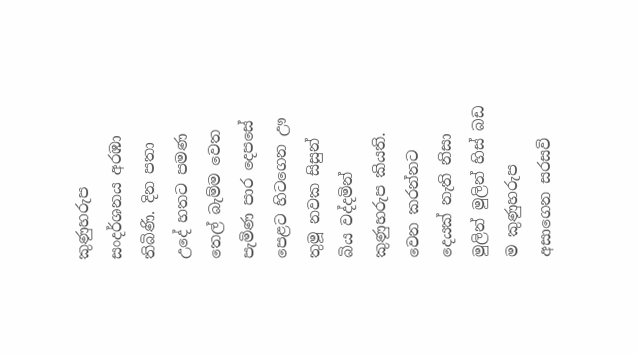කුණුහරුප සංදර්ශනය අරඹා තිබිණි. දින පතා උදේ හතට පමණ තෙල් බැම්ම වෙත පැමිණ පාර දෙපසේ පෙළට හිටගෙන ඌ තුමූ නවක සිසුන් බිය වද්දමින් කුණුහරුප කියති. වෙන කරන්නට දෙයක් නැති නිසා මුලින් මුලින් හිස් බඩ ම කුණුහරුප අසාගෙන සරසවි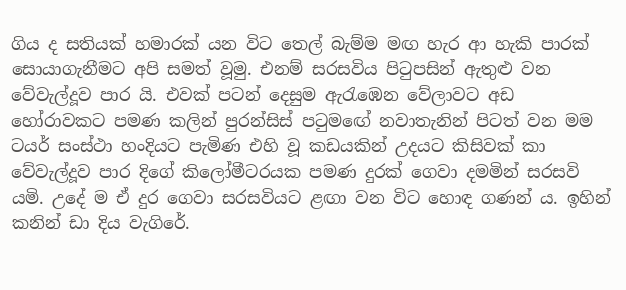ගිය ද සතියක් හමාරක් යන විට තෙල් බැම්ම මඟ හැර ආ හැකි පාරක් සොයාගැනීමට අපි සමත් වූමු. එනම් සරසවිය පිටුපසින් ඇතුළු වන වේවැල්දූව පාර යි. එවක් පටන් දෙසුම ඇරැඹෙන වේලාවට අඩ හෝරාවකට පමණ කලින් පුරන්සිස් පටුමඟේ නවාතැනින් පිටත් වන මම ටයර් සංස්ථා හංදියට පැමිණ එහි වූ කඩයකින් උදයට කිසිවක් කා වේවැල්දූව පාර දිගේ කිලෝමීටරයක පමණ දුරක් ගෙවා දමමින් සරසවි යමි. උදේ ම ඒ දුර ගෙවා සරසවියට ළඟා වන විට හොඳ ගණන් ය. ඉහින් කනින් ඩා දිය වැගිරේ.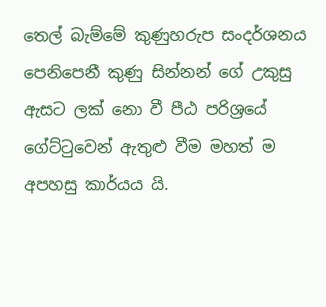තෙල් බැම්මේ කුණුහරුප සංදර්ශනය පෙනිපෙනී කුණු සින්නන් ගේ උකුසු ඇසට ලක් නො වී පීඨ පරිශ්‍රයේ ගේට්ටුවෙන් ඇතුළු වීම මහත් ම අපහසු කාර්යය යි.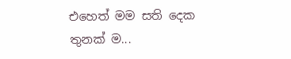එහෙත් මම සති දෙක තුනක් ම...